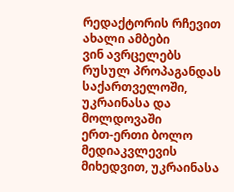რედაქტორის რჩევით
ახალი ამბები
ვინ ავრცელებს რუსულ პროპაგანდას საქართველოში, უკრაინასა და მოლდოვაში
ერთ-ერთი ბოლო მედიაკვლევის მიხედვით, უკრაინასა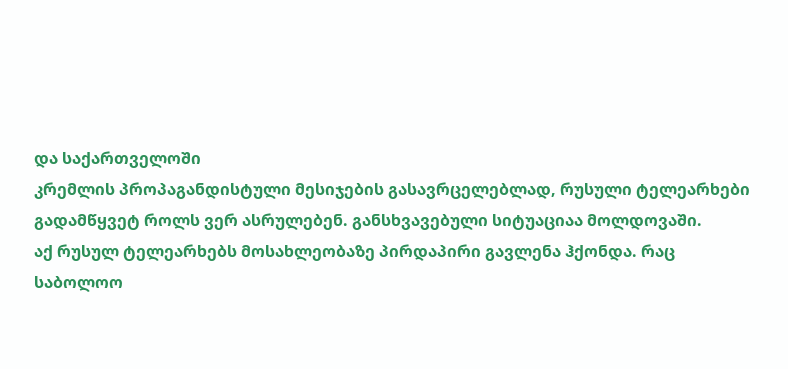და საქართველოში
კრემლის პროპაგანდისტული მესიჯების გასავრცელებლად, რუსული ტელეარხები
გადამწყვეტ როლს ვერ ასრულებენ. განსხვავებული სიტუაციაა მოლდოვაში.
აქ რუსულ ტელეარხებს მოსახლეობაზე პირდაპირი გავლენა ჰქონდა. რაც
საბოლოო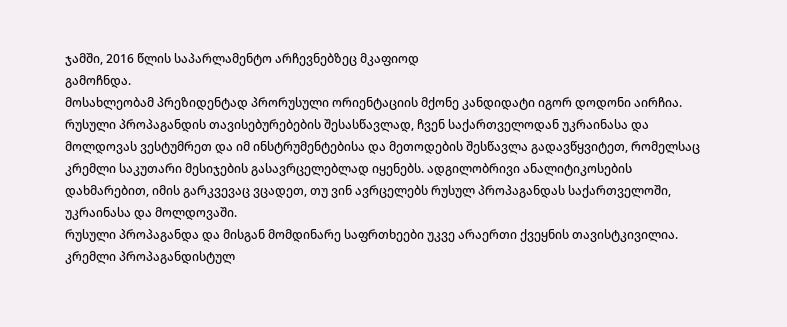ჯამში, 2016 წლის საპარლამენტო არჩევნებზეც მკაფიოდ
გამოჩნდა.
მოსახლეობამ პრეზიდენტად პრორუსული ორიენტაციის მქონე კანდიდატი იგორ დოდონი აირჩია. რუსული პროპაგანდის თავისებურებების შესასწავლად, ჩვენ საქართველოდან უკრაინასა და მოლდოვას ვესტუმრეთ და იმ ინსტრუმენტებისა და მეთოდების შესწავლა გადავწყვიტეთ, რომელსაც კრემლი საკუთარი მესიჯების გასავრცელებლად იყენებს. ადგილობრივი ანალიტიკოსების დახმარებით, იმის გარკვევაც ვცადეთ, თუ ვინ ავრცელებს რუსულ პროპაგანდას საქართველოში, უკრაინასა და მოლდოვაში.
რუსული პროპაგანდა და მისგან მომდინარე საფრთხეები უკვე არაერთი ქვეყნის თავისტკივილია. კრემლი პროპაგანდისტულ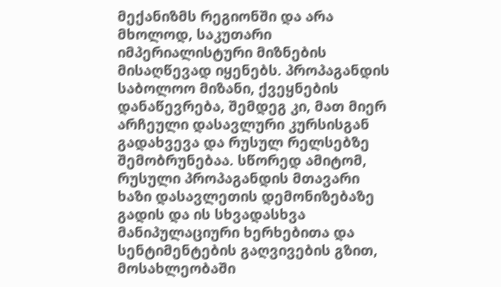მექანიზმს რეგიონში და არა მხოლოდ, საკუთარი იმპერიალისტური მიზნების მისაღწევად იყენებს. პროპაგანდის საბოლოო მიზანი, ქვეყნების დანაწევრება, შემდეგ კი, მათ მიერ არჩეული დასავლური კურსისგან გადახვევა და რუსულ რელსებზე შემობრუნებაა. სწორედ ამიტომ, რუსული პროპაგანდის მთავარი ხაზი დასავლეთის დემონიზებაზე გადის და ის სხვადასხვა მანიპულაციური ხერხებითა და სენტიმენტების გაღვივების გზით, მოსახლეობაში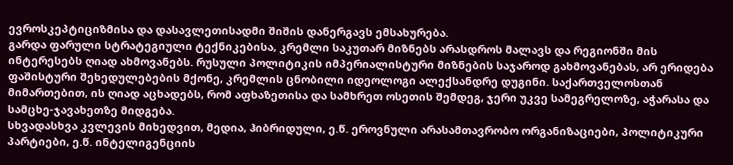ევროსკეპტიციზმისა და დასავლეთისადმი შიშის დანერგავს ემსახურება.
გარდა ფარული სტრატეგიული ტექნიკებისა, კრემლი საკუთარ მიზნებს არასდროს მალავს და რეგიონში მის ინტერესებს ღიად ახმოვანებს. რუსული პოლიტიკის იმპერიალისტური მიზნების საჯაროდ გახმოვანებას, არ ერიდება ფაშისტური შეხედულებების მქონე, კრემლის ცნობილი იდეოლოგი ალექსანდრე დუგინი. საქართველოსთან მიმართებით, ის ღიად აცხადებს, რომ აფხაზეთისა და სამხრეთ ოსეთის შემდეგ, ჯერი უკვე სამეგრელოზე, აჭარასა და სამცხე-ჯავახეთზე მიდგება.
სხვადასხვა კვლევის მიხედვით, მედია, ჰიბრიდული, ე.წ. ეროვნული არასამთავრობო ორგანიზაციები, პოლიტიკური პარტიები, ე.წ. ინტელიგენციის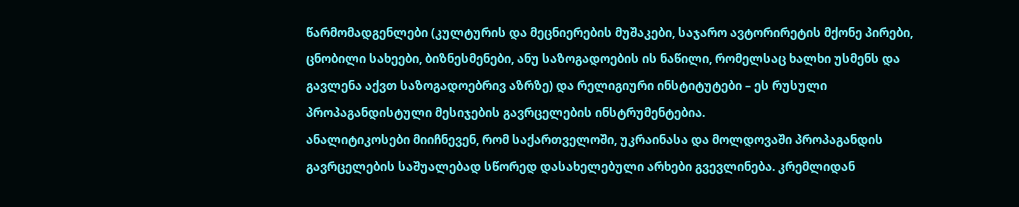წარმომადგენლები (კულტურის და მეცნიერების მუშაკები, საჯარო ავტორირეტის მქონე პირები, ცნობილი სახეები, ბიზნესმენები, ანუ საზოგადოების ის ნაწილი, რომელსაც ხალხი უსმენს და გავლენა აქვთ საზოგადოებრივ აზრზე) და რელიგიური ინსტიტუტები – ეს რუსული პროპაგანდისტული მესიჯების გავრცელების ინსტრუმენტებია.
ანალიტიკოსები მიიჩნევენ, რომ საქართველოში, უკრაინასა და მოლდოვაში პროპაგანდის გავრცელების საშუალებად სწორედ დასახელებული არხები გვევლინება. კრემლიდან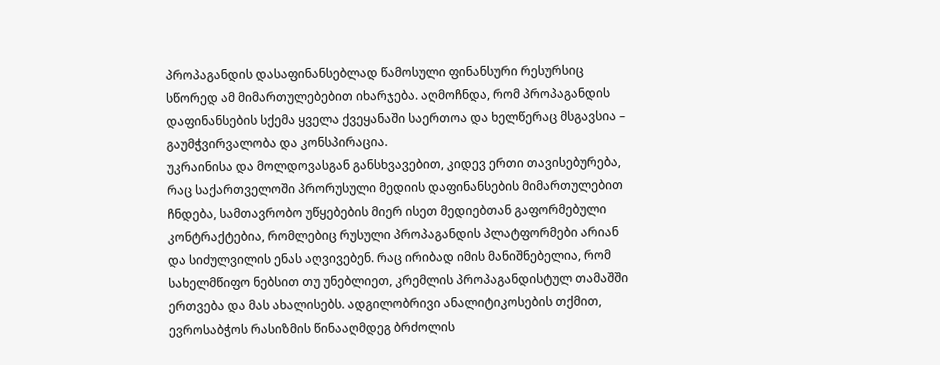პროპაგანდის დასაფინანსებლად წამოსული ფინანსური რესურსიც სწორედ ამ მიმართულებებით იხარჯება. აღმოჩნდა, რომ პროპაგანდის დაფინანსების სქემა ყველა ქვეყანაში საერთოა და ხელწერაც მსგავსია – გაუმჭვირვალობა და კონსპირაცია.
უკრაინისა და მოლდოვასგან განსხვავებით, კიდევ ერთი თავისებურება, რაც საქართველოში პრორუსული მედიის დაფინანსების მიმართულებით ჩნდება, სამთავრობო უწყებების მიერ ისეთ მედიებთან გაფორმებული კონტრაქტებია, რომლებიც რუსული პროპაგანდის პლატფორმები არიან და სიძულვილის ენას აღვივებენ. რაც ირიბად იმის მანიშნებელია, რომ სახელმწიფო ნებსით თუ უნებლიეთ, კრემლის პროპაგანდისტულ თამაშში ერთვება და მას ახალისებს. ადგილობრივი ანალიტიკოსების თქმით, ევროსაბჭოს რასიზმის წინააღმდეგ ბრძოლის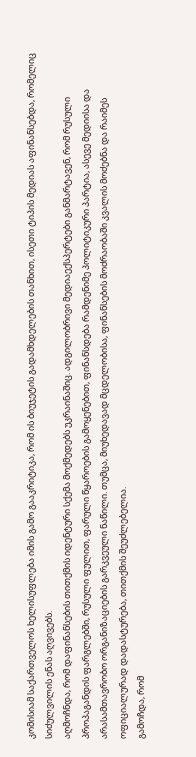კომისიამ საქართველოს ხელისუფლება იმის გამო გააკრიტიკა, რომ ის ბიუჯეტის გადამხდელების თანხით, ისეთი ტიპის მედიას აფინანსებდა, რომელიც სიძულვილის ენას აღვივებს.
აღმოჩნდა, რომ დაფინანსების თითქმის იდენტური სქემა მოქმედებს უკრაინაშიც. ადგილობრივი მედიაექსპერტები განმარტავენ, რომ რუსული პროპაგანდის ფარგლებში, რუსული ფულით, ფარული წყაროების გამოყენებით, ფინანსდება რამდენიმე პოლიტიკური პარტია, ასევე მედიისა და არასამთავრობო ორგანიზაციების გარკვეული ნაწილი. თუმცა, მიუხედავად მცდელობისა, ფინანსების მოძრაობაში კვალის მოძებნა და რაიმეს ოფიციალურად დადასტურება, თითქმის შეუძლებელია.
გამოჩდა, რომ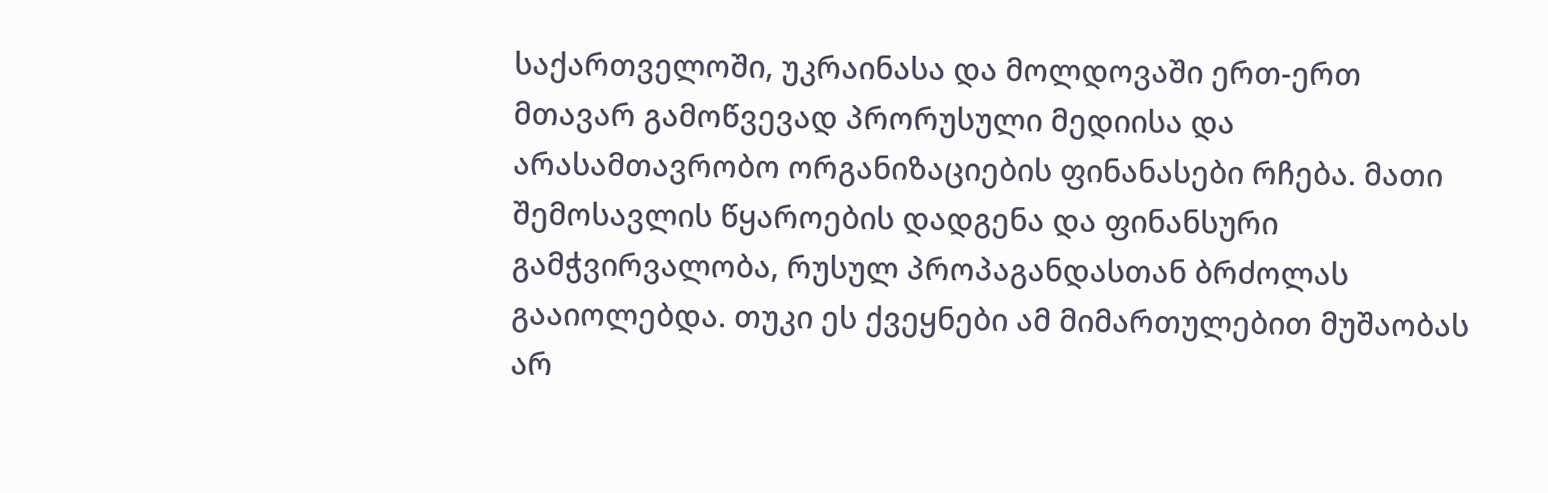საქართველოში, უკრაინასა და მოლდოვაში ერთ-ერთ მთავარ გამოწვევად პრორუსული მედიისა და არასამთავრობო ორგანიზაციების ფინანასები რჩება. მათი შემოსავლის წყაროების დადგენა და ფინანსური გამჭვირვალობა, რუსულ პროპაგანდასთან ბრძოლას გააიოლებდა. თუკი ეს ქვეყნები ამ მიმართულებით მუშაობას არ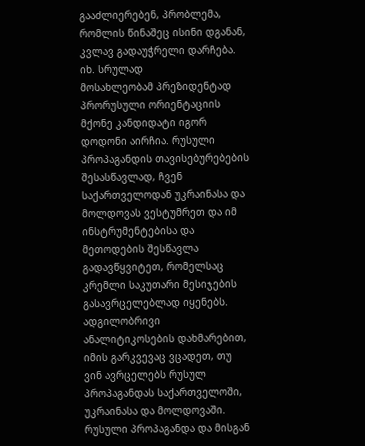გააძლიერებენ, პრობლემა, რომლის წინაშეც ისინი დგანან, კვლავ გადაუჭრელი დარჩება.
იხ. სრულად
მოსახლეობამ პრეზიდენტად პრორუსული ორიენტაციის მქონე კანდიდატი იგორ დოდონი აირჩია. რუსული პროპაგანდის თავისებურებების შესასწავლად, ჩვენ საქართველოდან უკრაინასა და მოლდოვას ვესტუმრეთ და იმ ინსტრუმენტებისა და მეთოდების შესწავლა გადავწყვიტეთ, რომელსაც კრემლი საკუთარი მესიჯების გასავრცელებლად იყენებს. ადგილობრივი ანალიტიკოსების დახმარებით, იმის გარკვევაც ვცადეთ, თუ ვინ ავრცელებს რუსულ პროპაგანდას საქართველოში, უკრაინასა და მოლდოვაში.
რუსული პროპაგანდა და მისგან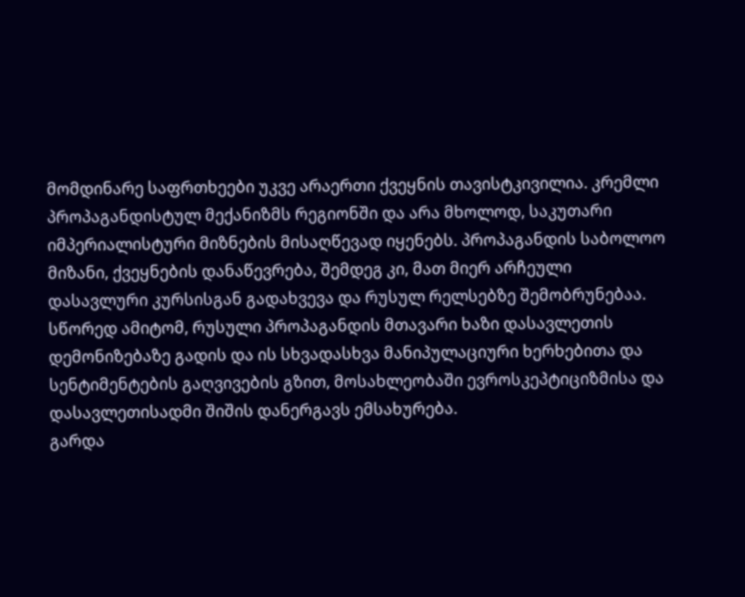მომდინარე საფრთხეები უკვე არაერთი ქვეყნის თავისტკივილია. კრემლი პროპაგანდისტულ მექანიზმს რეგიონში და არა მხოლოდ, საკუთარი იმპერიალისტური მიზნების მისაღწევად იყენებს. პროპაგანდის საბოლოო მიზანი, ქვეყნების დანაწევრება, შემდეგ კი, მათ მიერ არჩეული დასავლური კურსისგან გადახვევა და რუსულ რელსებზე შემობრუნებაა. სწორედ ამიტომ, რუსული პროპაგანდის მთავარი ხაზი დასავლეთის დემონიზებაზე გადის და ის სხვადასხვა მანიპულაციური ხერხებითა და სენტიმენტების გაღვივების გზით, მოსახლეობაში ევროსკეპტიციზმისა და დასავლეთისადმი შიშის დანერგავს ემსახურება.
გარდა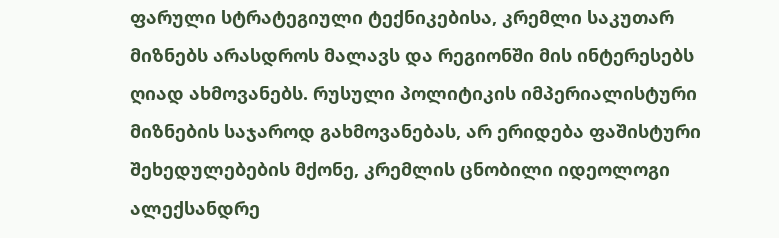ფარული სტრატეგიული ტექნიკებისა, კრემლი საკუთარ მიზნებს არასდროს მალავს და რეგიონში მის ინტერესებს ღიად ახმოვანებს. რუსული პოლიტიკის იმპერიალისტური მიზნების საჯაროდ გახმოვანებას, არ ერიდება ფაშისტური შეხედულებების მქონე, კრემლის ცნობილი იდეოლოგი ალექსანდრე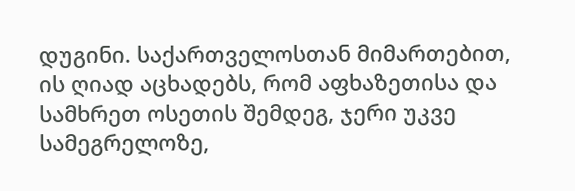დუგინი. საქართველოსთან მიმართებით, ის ღიად აცხადებს, რომ აფხაზეთისა და სამხრეთ ოსეთის შემდეგ, ჯერი უკვე სამეგრელოზე,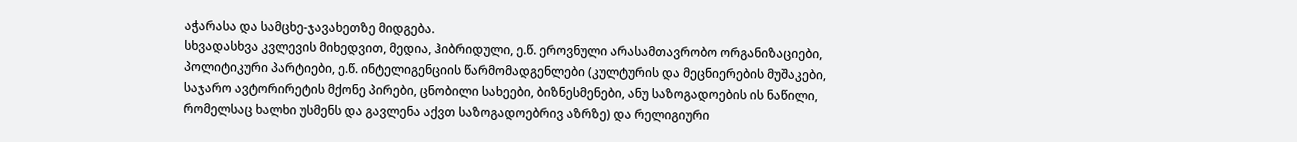აჭარასა და სამცხე-ჯავახეთზე მიდგება.
სხვადასხვა კვლევის მიხედვით, მედია, ჰიბრიდული, ე.წ. ეროვნული არასამთავრობო ორგანიზაციები, პოლიტიკური პარტიები, ე.წ. ინტელიგენციის წარმომადგენლები (კულტურის და მეცნიერების მუშაკები, საჯარო ავტორირეტის მქონე პირები, ცნობილი სახეები, ბიზნესმენები, ანუ საზოგადოების ის ნაწილი, რომელსაც ხალხი უსმენს და გავლენა აქვთ საზოგადოებრივ აზრზე) და რელიგიური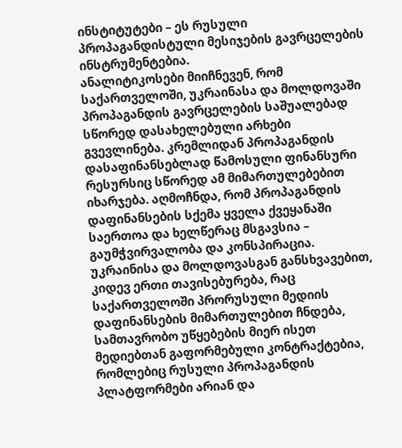ინსტიტუტები – ეს რუსული პროპაგანდისტული მესიჯების გავრცელების ინსტრუმენტებია.
ანალიტიკოსები მიიჩნევენ, რომ საქართველოში, უკრაინასა და მოლდოვაში პროპაგანდის გავრცელების საშუალებად სწორედ დასახელებული არხები გვევლინება. კრემლიდან პროპაგანდის დასაფინანსებლად წამოსული ფინანსური რესურსიც სწორედ ამ მიმართულებებით იხარჯება. აღმოჩნდა, რომ პროპაგანდის დაფინანსების სქემა ყველა ქვეყანაში საერთოა და ხელწერაც მსგავსია – გაუმჭვირვალობა და კონსპირაცია.
უკრაინისა და მოლდოვასგან განსხვავებით, კიდევ ერთი თავისებურება, რაც საქართველოში პრორუსული მედიის დაფინანსების მიმართულებით ჩნდება, სამთავრობო უწყებების მიერ ისეთ მედიებთან გაფორმებული კონტრაქტებია, რომლებიც რუსული პროპაგანდის პლატფორმები არიან და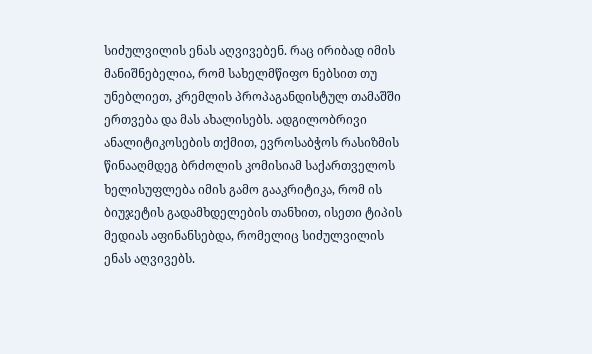სიძულვილის ენას აღვივებენ. რაც ირიბად იმის მანიშნებელია, რომ სახელმწიფო ნებსით თუ უნებლიეთ, კრემლის პროპაგანდისტულ თამაშში ერთვება და მას ახალისებს. ადგილობრივი ანალიტიკოსების თქმით, ევროსაბჭოს რასიზმის წინააღმდეგ ბრძოლის კომისიამ საქართველოს ხელისუფლება იმის გამო გააკრიტიკა, რომ ის ბიუჯეტის გადამხდელების თანხით, ისეთი ტიპის მედიას აფინანსებდა, რომელიც სიძულვილის ენას აღვივებს.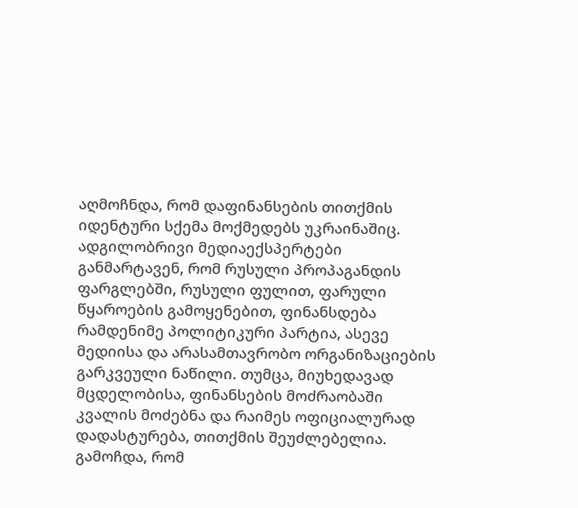აღმოჩნდა, რომ დაფინანსების თითქმის იდენტური სქემა მოქმედებს უკრაინაშიც. ადგილობრივი მედიაექსპერტები განმარტავენ, რომ რუსული პროპაგანდის ფარგლებში, რუსული ფულით, ფარული წყაროების გამოყენებით, ფინანსდება რამდენიმე პოლიტიკური პარტია, ასევე მედიისა და არასამთავრობო ორგანიზაციების გარკვეული ნაწილი. თუმცა, მიუხედავად მცდელობისა, ფინანსების მოძრაობაში კვალის მოძებნა და რაიმეს ოფიციალურად დადასტურება, თითქმის შეუძლებელია.
გამოჩდა, რომ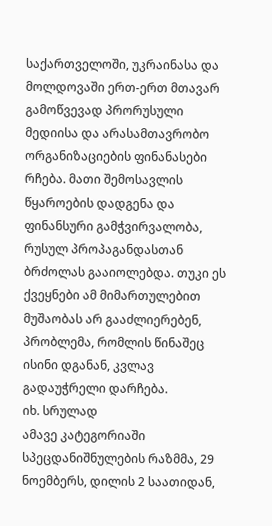საქართველოში, უკრაინასა და მოლდოვაში ერთ-ერთ მთავარ გამოწვევად პრორუსული მედიისა და არასამთავრობო ორგანიზაციების ფინანასები რჩება. მათი შემოსავლის წყაროების დადგენა და ფინანსური გამჭვირვალობა, რუსულ პროპაგანდასთან ბრძოლას გააიოლებდა. თუკი ეს ქვეყნები ამ მიმართულებით მუშაობას არ გააძლიერებენ, პრობლემა, რომლის წინაშეც ისინი დგანან, კვლავ გადაუჭრელი დარჩება.
იხ. სრულად
ამავე კატეგორიაში
სპეცდანიშნულების რაზმმა, 29 ნოემბერს, დილის 2 საათიდან,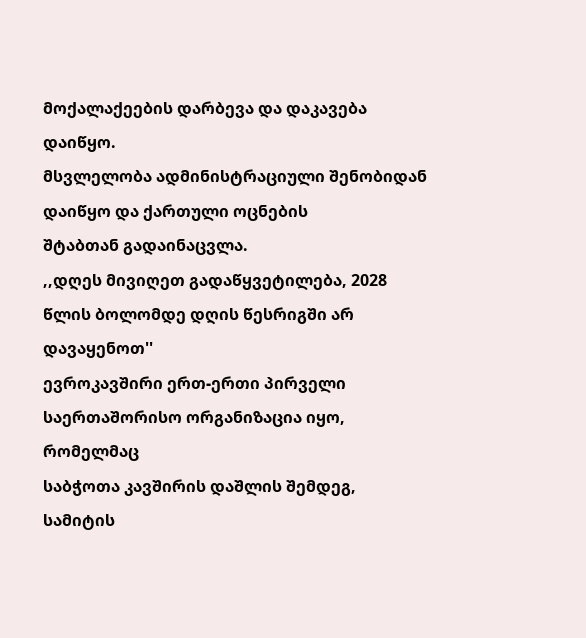მოქალაქეების დარბევა და დაკავება დაიწყო.
მსვლელობა ადმინისტრაციული შენობიდან დაიწყო და ქართული ოცნების
შტაბთან გადაინაცვლა.
,,დღეს მივიღეთ გადაწყვეტილება, 2028 წლის ბოლომდე დღის წესრიგში არ
დავაყენოთ''
ევროკავშირი ერთ-ერთი პირველი საერთაშორისო ორგანიზაცია იყო, რომელმაც
საბჭოთა კავშირის დაშლის შემდეგ,
სამიტის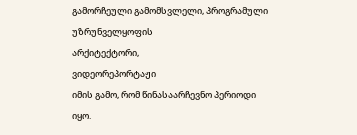გამორჩეული გამომსვლელი, პროგრამული უზრუნველყოფის
არქიტექტორი,
ვიდეორეპორტაჟი
იმის გამო, რომ წინასაარჩევნო პერიოდი იყო.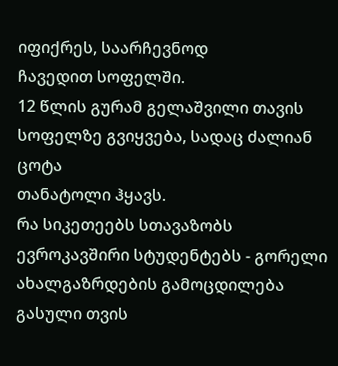იფიქრეს, საარჩევნოდ
ჩავედით სოფელში.
12 წლის გურამ გელაშვილი თავის სოფელზე გვიყვება, სადაც ძალიან ცოტა
თანატოლი ჰყავს.
რა სიკეთეებს სთავაზობს ევროკავშირი სტუდენტებს - გორელი
ახალგაზრდების გამოცდილება
გასული თვის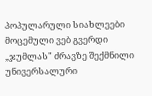პოპულარული სიახლეები
მოცემული ვებ გვერდი „ჯუმლას" ძრავზე შექმნილი უნივერსალური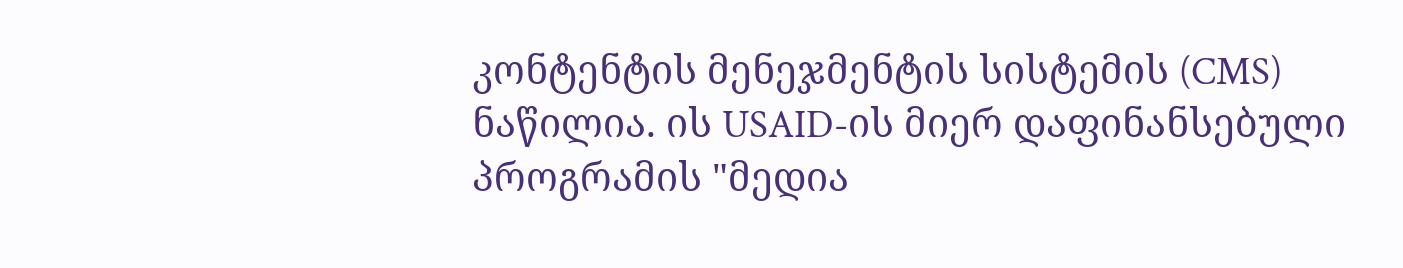კონტენტის მენეჯმენტის სისტემის (CMS) ნაწილია. ის USAID-ის მიერ დაფინანსებული პროგრამის "მედია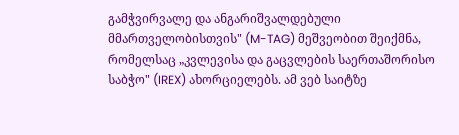გამჭვირვალე და ანგარიშვალდებული მმართველობისთვის" (M-TAG) მეშვეობით შეიქმნა, რომელსაც „კვლევისა და გაცვლების საერთაშორისო საბჭო" (IREX) ახორციელებს. ამ ვებ საიტზე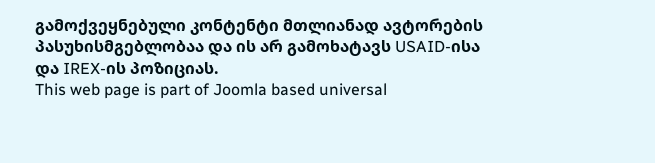გამოქვეყნებული კონტენტი მთლიანად ავტორების პასუხისმგებლობაა და ის არ გამოხატავს USAID-ისა და IREX-ის პოზიციას.
This web page is part of Joomla based universal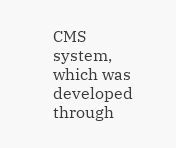CMS system, which was developed through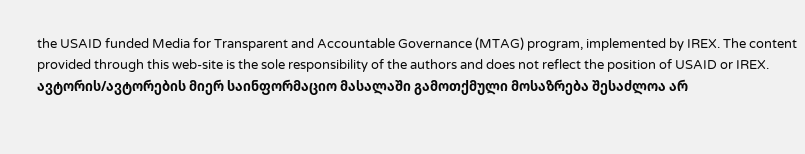the USAID funded Media for Transparent and Accountable Governance (MTAG) program, implemented by IREX. The content provided through this web-site is the sole responsibility of the authors and does not reflect the position of USAID or IREX.
ავტორის/ავტორების მიერ საინფორმაციო მასალაში გამოთქმული მოსაზრება შესაძლოა არ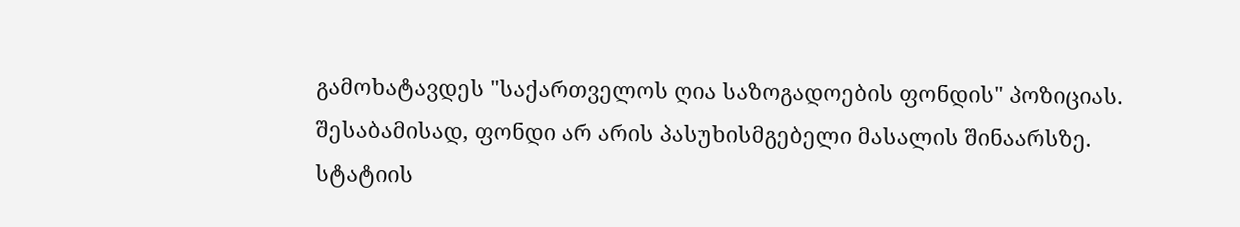გამოხატავდეს "საქართველოს ღია საზოგადოების ფონდის" პოზიციას. შესაბამისად, ფონდი არ არის პასუხისმგებელი მასალის შინაარსზე.
სტატიის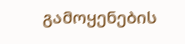გამოყენების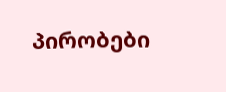პირობები